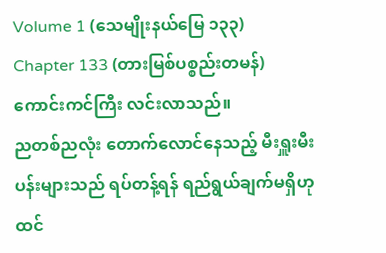Volume 1 (သေမျိုးနယ်မြေ ၁၃၃)
Chapter 133 (တားမြစ်ပစ္စည်းတမန်)
ကောင်းကင်ကြီး လင်းလာသည်။
ညတစ်ညလုံး တောက်လောင်နေသည့် မီးရှူးမီးပန်းများသည် ရပ်တန့်ရန် ရည်ရွယ်ချက်မရှိဟု ထင်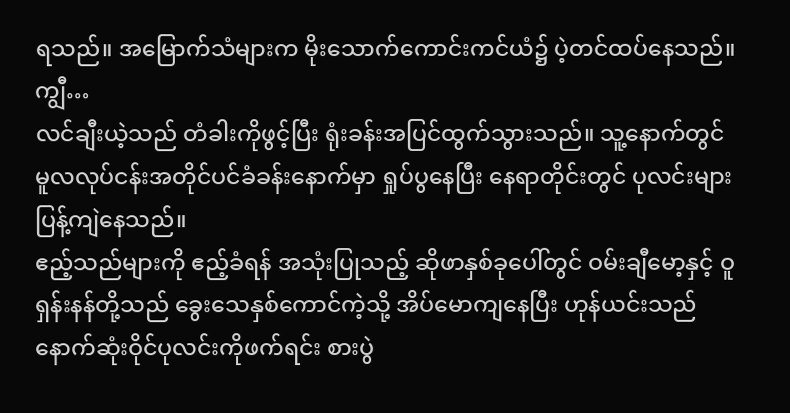ရသည်။ အမြောက်သံများက မိုးသောက်ကောင်းကင်ယံ၌ ပဲ့တင်ထပ်နေသည်။
ကျွီ…
လင်ချီးယဲ့သည် တံခါးကိုဖွင့်ပြီး ရုံးခန်းအပြင်ထွက်သွားသည်။ သူ့နောက်တွင် မူလလုပ်ငန်းအတိုင်ပင်ခံခန်းနောက်မှာ ရှုပ်ပွနေပြီး နေရာတိုင်းတွင် ပုလင်းများ ပြန့်ကျဲနေသည်။
ဧည့်သည်များကို ဧည့်ခံရန် အသုံးပြုသည့် ဆိုဖာနှစ်ခုပေါ်တွင် ဝမ်းချီမော့နှင့် ဝူရှန်းနန်တို့သည် ခွေးသေနှစ်ကောင်ကဲ့သို့ အိပ်မောကျနေပြီး ဟုန်ယင်းသည် နောက်ဆုံးဝိုင်ပုလင်းကိုဖက်ရင်း စားပွဲ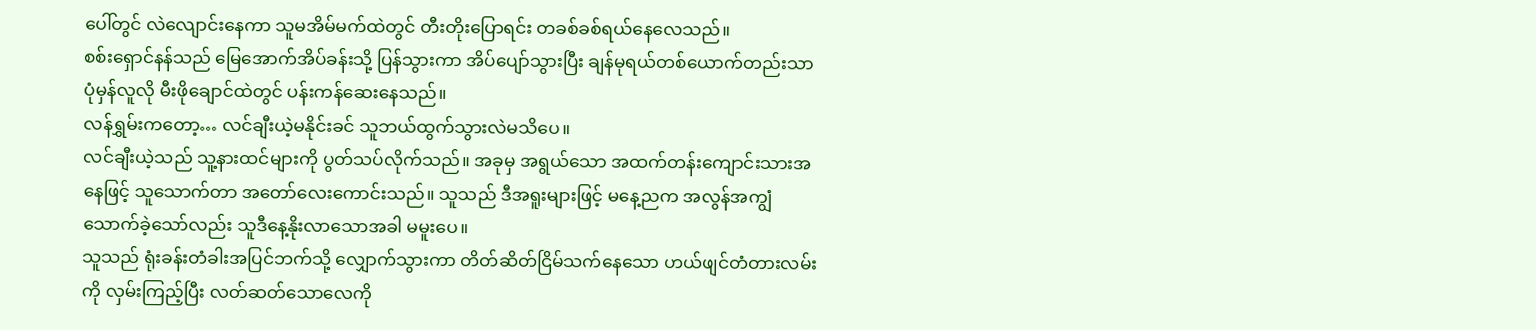ပေါ်တွင် လဲလျောင်းနေကာ သူမအိမ်မက်ထဲတွင် တီးတိုးပြောရင်း တခစ်ခစ်ရယ်နေလေသည်။
စစ်းရှောင်နန်သည် မြေအောက်အိပ်ခန်းသို့ ပြန်သွားကာ အိပ်ပျော်သွားပြီး ချန်မုရယ်တစ်ယောက်တည်းသာ ပုံမှန်လူလို မီးဖိုချောင်ထဲတွင် ပန်းကန်ဆေးနေသည်။
လန်ရွှမ်းကတော့… လင်ချီးယဲ့မနိုင်းခင် သူဘယ်ထွက်သွားလဲမသိပေ။
လင်ချီးယဲ့သည် သူ့နားထင်များကို ပွတ်သပ်လိုက်သည်။ အခုမှ အရွယ်သော အထက်တန်းကျောင်းသားအနေဖြင့် သူသောက်တာ အတော်လေးကောင်းသည်။ သူသည် ဒီအရူးများဖြင့် မနေ့ညက အလွန်အကျွံသောက်ခဲ့သော်လည်း သူဒီနေ့နိုးလာသောအခါ မမူးပေ။
သူသည် ရုံးခန်းတံခါးအပြင်ဘက်သို့ လျှောက်သွားကာ တိတ်ဆိတ်ငြိမ်သက်နေသော ဟယ်ဖျင်တံတားလမ်းကို လှမ်းကြည့်ပြီး လတ်ဆတ်သောလေကို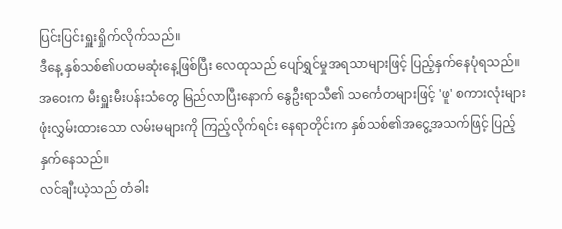ပြင်းပြင်းရှူးရှိုက်လိုက်သည်။
ဒီနေ့ နှစ်သစ်၏ပထမဆုံးနေ့ဖြစ်ပြီး လေထုသည် ပျော်ရွှင်မှုအရသာများဖြင့် ပြည့်နှက်နေပုံရသည်။ အဝေးက မီးရှူးမီးပန်းသံတွေ မြည်လာပြီးနောက် နွေဦးရာသီ၏ သင်္ကေတများဖြင့် 'ဖူ' စကားလုံးများ ဖုံးလွှမ်းထားသော လမ်းမများကို ကြည့်လိုက်ရင်း နေရာတိုင်းက နှစ်သစ်၏အငွေ့အသက်ဖြင့် ပြည့်နှက်နေသည်။
လင်ချီးယဲ့သည် တံခါး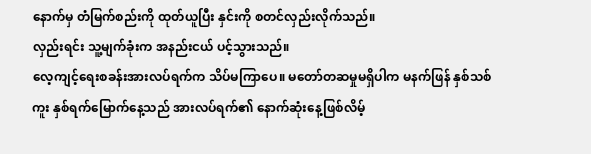နောက်မှ တံမြက်စည်းကို ထုတ်ယူပြီး နှင်းကို စတင်လှည်းလိုက်သည်။
လှည်းရင်း သူ့မျက်ခုံးက အနည်းငယ် ပင့်သွားသည်။
လေ့ကျင့်ရေးစခန်းအားလပ်ရက်က သိပ်မကြာပေ။ မတော်တဆမှုမရှိပါက မနက်ဖြန် နှစ်သစ်ကူး နှစ်ရက်မြောက်နေ့သည် အားလပ်ရက်၏ နောက်ဆုံးနေ့ဖြစ်လိမ့်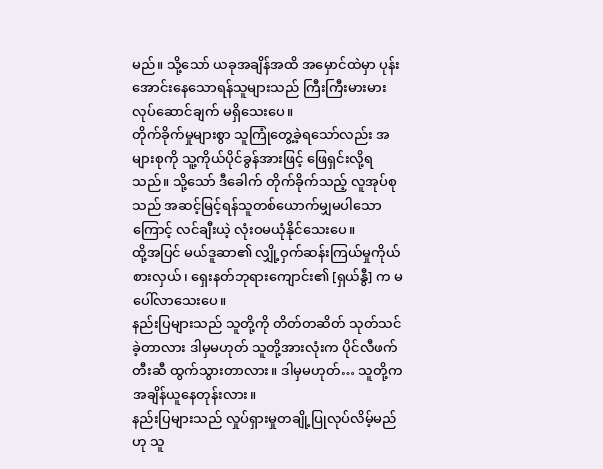မည်။ သို့သော် ယခုအချိန်အထိ အမှောင်ထဲမှာ ပုန်းအောင်းနေသောရန်သူများသည် ကြီးကြီးမားမားလုပ်ဆောင်ချက် မရှိသေးပေ။
တိုက်ခိုက်မှုများစွာ သူကြုံတွေ့ခဲ့ရသော်လည်း အများစုကို သူ့ကိုယ်ပိုင်ခွန်အားဖြင့် ဖြေရှင်းလို့ရသည်။ သို့သော် ဒီခေါက် တိုက်ခိုက်သည့် လူအုပ်စုသည် အဆင့်မြင့်ရန်သူတစ်ယောက်မျှမပါသောကြောင့် လင်ချီးယဲ့ လုံးဝမယုံနိုင်သေးပေ။
ထို့အပြင် မယ်ဒူဆာ၏ လျှို့ဝှက်ဆန်းကြယ်မှုကိုယ်စားလှယ်၊ ရှေးနတ်ဘုရားကျောင်း၏ [ရှယ်နွီ] က မပေါ်လာသေးပေ။
နည်းပြများသည် သူတို့ကို တိတ်တဆိတ် သုတ်သင်ခဲ့တာလား ဒါမှမဟုတ် သူတို့အားလုံးက ပိုင်လီဖက်တီးဆီ ထွက်သွားတာလား။ ဒါမှမဟုတ်… သူတို့က အချိန်ယူနေတုန်းလား။
နည်းပြများသည် လှုပ်ရှားမှုတချို့ပြုလုပ်လိမ့်မည်ဟု သူ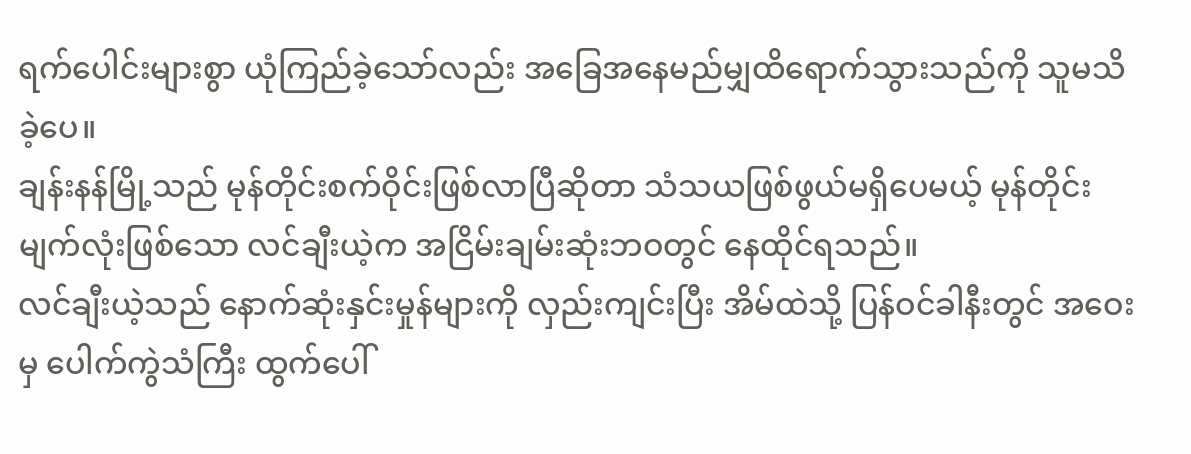ရက်ပေါင်းများစွာ ယုံကြည်ခဲ့သော်လည်း အခြေအနေမည်မျှထိရောက်သွားသည်ကို သူမသိခဲ့ပေ။
ချန်းနန်မြို့သည် မုန်တိုင်းစက်ဝိုင်းဖြစ်လာပြီဆိုတာ သံသယဖြစ်ဖွယ်မရှိပေမယ့် မုန်တိုင်းမျက်လုံးဖြစ်သော လင်ချီးယဲ့က အငြိမ်းချမ်းဆုံးဘဝတွင် နေထိုင်ရသည်။
လင်ချီးယဲ့သည် နောက်ဆုံးနှင်းမှုန်များကို လှည်းကျင်းပြီး အိမ်ထဲသို့ ပြန်ဝင်ခါနီးတွင် အဝေးမှ ပေါက်ကွဲသံကြီး ထွက်ပေါ်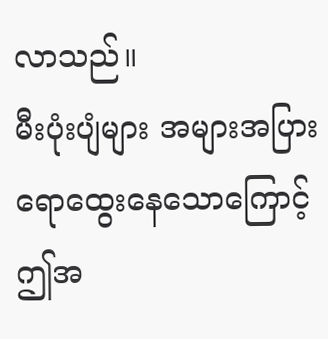လာသည်။
မီးပုံးပျံများ အများအပြား ရောထွေးနေသောကြောင့် ဤအ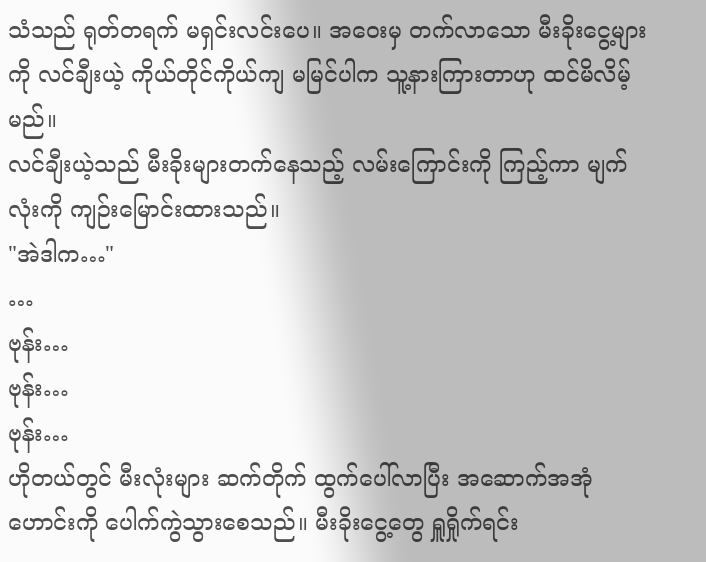သံသည် ရုတ်တရက် မရှင်းလင်းပေ။ အဝေးမှ တက်လာသော မီးခိုးငွေ့များကို လင်ချီးယဲ့ ကိုယ်တိုင်ကိုယ်ကျ မမြင်ပါက သူ့နားကြားတာဟု ထင်မိလိမ့်မည်။
လင်ချီးယဲ့သည် မီးခိုးများတက်နေသည့် လမ်းကြောင်းကို ကြည့်ကာ မျက်လုံးကို ကျဉ်းမြောင်းထားသည်။
"အဲဒါက…"
…
ဗုန်း…
ဗုန်း…
ဗုန်း…
ဟိုတယ်တွင် မီးလုံးများ ဆက်တိုက် ထွက်ပေါ်လာပြီး အဆောက်အအုံဟောင်းကို ပေါက်ကွဲသွားစေသည်။ မီးခိုးငွေ့တွေ ရှူရှိုက်ရင်း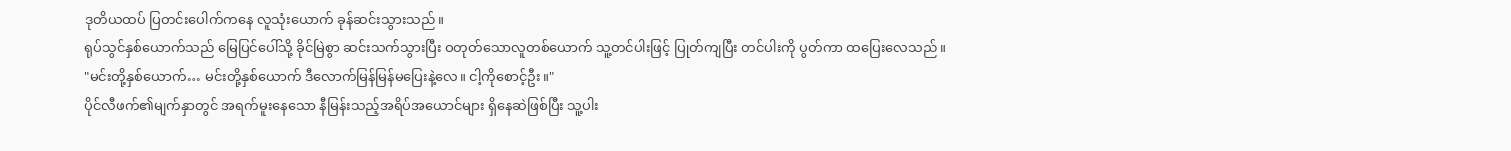ဒုတိယထပ် ပြတင်းပေါက်ကနေ လူသုံးယောက် ခုန်ဆင်းသွားသည်။
ရုပ်သွင်နှစ်ယောက်သည် မြေပြင်ပေါ်သို့ ခိုင်မြဲစွာ ဆင်းသက်သွားပြီး ဝတုတ်သောလူတစ်ယောက် သူ့တင်ပါးဖြင့် ပြုတ်ကျပြီး တင်ပါးကို ပွတ်ကာ ထပြေးလေသည်။
"မင်းတို့နှစ်ယောက်… မင်းတို့နှစ်ယောက် ဒီလောက်မြန်မြန်မပြေးနဲ့လေ။ ငါ့ကိုစောင့်ဦး။"
ပိုင်လီဖက်၏မျက်နှာတွင် အရက်မူးနေသော နီမြန်းသည့်အရိပ်အယောင်များ ရှိနေဆဲဖြစ်ပြီး သူ့ပါး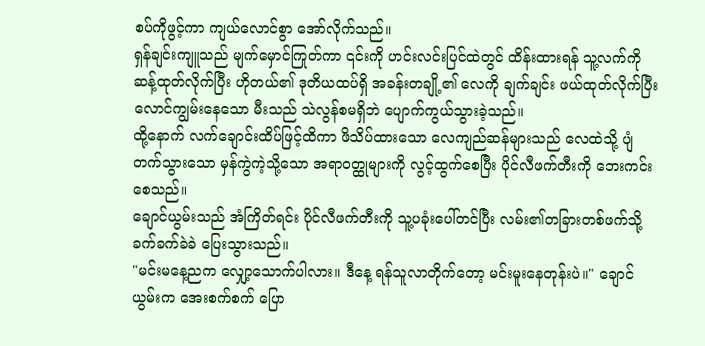စပ်ကိုဖွင့်ကာ ကျယ်လောင်စွာ အော်လိုက်သည်။
ရှန်ချင်းကျူသည် မျက်မှောင်ကြုတ်ကာ ၎င်းကို ဟင်းလင်းပြင်ထဲတွင် ထိန်းထားရန် သူ့လက်ကိုဆန့်ထုတ်လိုက်ပြီး ဟိုတယ်၏ ဒုတိယထပ်ရှိ အခန်းတချို့၏ လေကို ချက်ချင်း ဖယ်ထုတ်လိုက်ပြီး လောင်ကျွမ်းနေသော မီးသည် သဲလွန်စမရှိဘဲ ပျောက်ကွယ်သွားခဲ့သည်။
ထို့နောက် လက်ချောင်းထိပ်ဖြင့်ထိကာ ဖိသိပ်ထားသော လေကျည်ဆန်များသည် လေထဲသို့ ပျံတက်သွားသော မှန်ကွဲကဲ့သို့သော အရာဝတ္ထုများကို လွင့်ထွက်စေပြီး ပိုင်လီဖက်တီးကို ဘေးကင်းစေသည်။
ချောင်ယွမ်းသည် အံကြိတ်ရင်း ပိုင်လီဖက်တီးကို သူ့ပခုံးပေါ်တင်ပြီး လမ်း၏တခြားတစ်ဖက်သို့ ခက်ခက်ခဲခဲ ပြေးသွားသည်။
"မင်းမနေ့ညက လျှော့သောက်ပါလား။ ဒီနေ့ ရန်သူလာတိုက်တော့ မင်းမူးနေတုန်းပဲ။" ချောင်ယွမ်းက အေးစက်စက် ပြော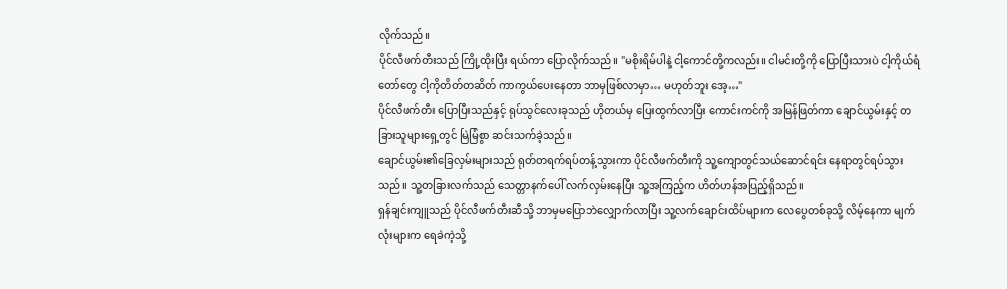လိုက်သည်။
ပိုင်လီဖက်တီးသည် ကြို့ထိုးပြီး ရယ်ကာ ပြောလိုက်သည်။ "မစိုးရိမ်ပါနဲ့ ငါ့ကောင်တို့ကလည်း။ ငါမင်းတို့ကို ပြောပြီးသားပဲ ငါ့ကိုယ်ရံတော်တွေ ငါ့ကိုတိတ်တဆိတ် ကာကွယ်ပေးနေတာ ဘာမှဖြစ်လာမှာ… မဟုတ်ဘူး အေ့…"
ပိုင်လီဖက်တီး ပြောပြီးသည်နှင့် ရုပ်သွင်လေးခုသည် ဟိုတယ်မှ ပြေးထွက်လာပြီး ကောင်းကင်ကို အမြန်ဖြတ်ကာ ချောင်ယွမ်းနှင့် တခြားသူများရှေ့တွင် မြဲမြံစွာ ဆင်းသက်ခဲ့သည်။
ချောင်ယွမ်း၏ခြေလှမ်းများသည် ရုတ်တရက်ရပ်တန့်သွားကာ ပိုင်လီဖက်တီးကို သူ့ကျောတွင်သယ်ဆောင်ရင်း နေရာတွင်ရပ်သွားသည်။ သူ့တခြားလက်သည် သေတ္တာနက်ပေါ် လက်လှမ်းနေပြီး သူ့အကြည့်က ဟိတ်ဟန်အပြည့်ရှိသည်။
ရှန်ချင်းကျူသည် ပိုင်လီဖက်တီးဆီသို့ ဘာမှမပြောဘဲလျှောက်လာပြီး သူ့လက်ချောင်းထိပ်များက လေပွေတစ်ခုသို့ လိမ့်နေကာ မျက်လုံးများက ရေခဲကဲ့သို့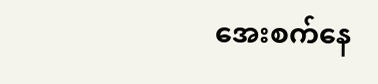အေးစက်နေ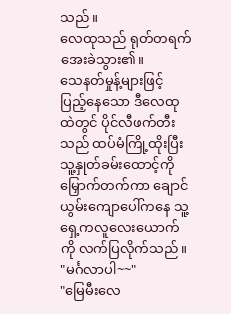သည်။
လေထုသည် ရုတ်တရက် အေးခဲသွား၏။
သေနတ်မှုန့်များဖြင့် ပြည့်နေသော ဒီလေထုထဲတွင် ပိုင်လီဖက်တီးသည် ထပ်မံကြို့ထိုးပြီး သူ့နှုတ်ခမ်းထောင့်ကို မြှောက်တက်ကာ ချောင်ယွမ်းကျောပေါ်ကနေ သူ့ရှေ့ကလူလေးယောက်ကို လက်ပြလိုက်သည်။
"မင်္ဂလာပါ~~"
"မြေမီးလေ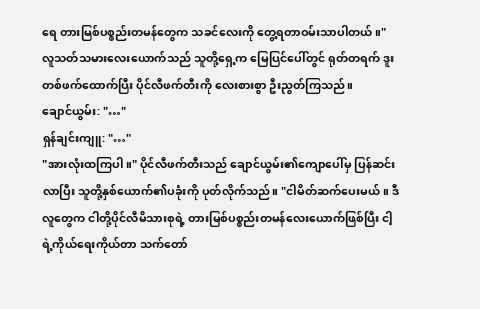ရေ တားမြစ်ပစ္စည်းတမန်တွေက သခင်လေးကို တွေ့ရတာဝမ်းသာပါတယ်။"
လူသတ်သမားလေးယောက်သည် သူတို့ရှေ့က မြေပြင်ပေါ်တွင် ရုတ်တရက် ဒူးတစ်ဖက်ထောက်ပြီး ပိုင်လီဖက်တီးကို လေးစားစွာ ဦးညွတ်ကြသည်။
ချောင်ယွမ်း: "…"
ရှန်ချင်းကျူ: "…"
"အားလုံးထကြပါ။" ပိုင်လီဖက်တီးသည် ချောင်ယွမ်း၏ကျောပေါ်မှ ပြန်ဆင်းလာပြီး သူတို့နှစ်ယောက်၏ပခုံးကို ပုတ်လိုက်သည်။ "ငါမိတ်ဆက်ပေးမယ်။ ဒီလူတွေက ငါတို့ပိုင်လီမိသားစုရဲ့ တားမြစ်ပစ္စည်းတမန်လေးယောက်ဖြစ်ပြီး ငါ့ရဲ့ကိုယ်ရေးကိုယ်တာ သက်တော်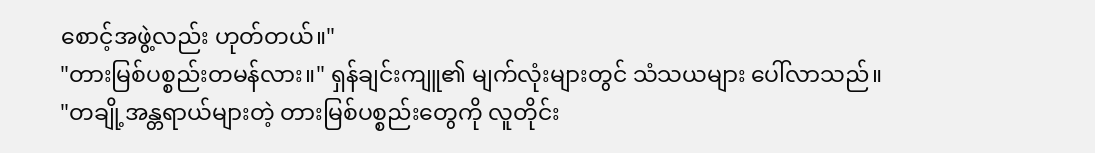စောင့်အဖွဲ့လည်း ဟုတ်တယ်။"
"တားမြစ်ပစ္စည်းတမန်လား။" ရှန်ချင်းကျူ၏ မျက်လုံးများတွင် သံသယများ ပေါ်လာသည်။
"တချို့အန္တရာယ်များတဲ့ တားမြစ်ပစ္စည်းတွေကို လူတိုင်း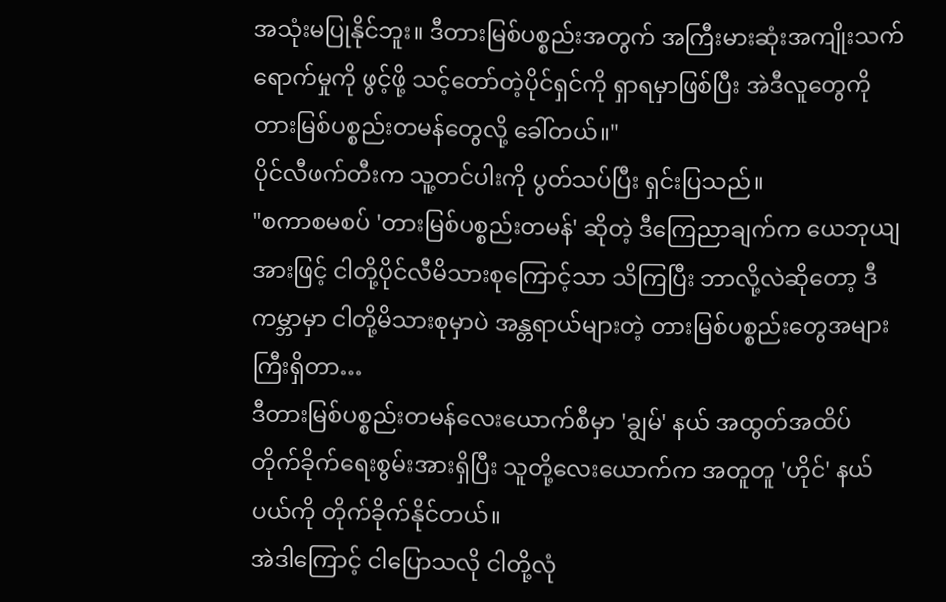အသုံးမပြုနိုင်ဘူး။ ဒီတားမြစ်ပစ္စည်းအတွက် အကြီးမားဆုံးအကျိုးသက်ရောက်မှုကို ဖွင့်ဖို့ သင့်တော်တဲ့ပိုင်ရှင်ကို ရှာရမှာဖြစ်ပြီး အဲဒီလူတွေကို တားမြစ်ပစ္စည်းတမန်တွေလို့ ခေါ်တယ်။"
ပိုင်လီဖက်တီးက သူ့တင်ပါးကို ပွတ်သပ်ပြီး ရှင်းပြသည်။
"စကာစမစပ် 'တားမြစ်ပစ္စည်းတမန်' ဆိုတဲ့ ဒီကြေညာချက်က ယေဘုယျအားဖြင့် ငါတို့ပိုင်လီမိသားစုကြောင့်သာ သိကြပြီး ဘာလို့လဲဆိုတော့ ဒီကမ္ဘာမှာ ငါတို့မိသားစုမှာပဲ အန္တရာယ်များတဲ့ တားမြစ်ပစ္စည်းတွေအများကြီးရှိတာ…
ဒီတားမြစ်ပစ္စည်းတမန်လေးယောက်စီမှာ 'ချွမ်' နယ် အထွတ်အထိပ် တိုက်ခိုက်ရေးစွမ်းအားရှိပြီး သူတို့လေးယောက်က အတူတူ 'ဟိုင်' နယ်ပယ်ကို တိုက်ခိုက်နိုင်တယ်။
အဲဒါကြောင့် ငါပြောသလို ငါတို့လုံ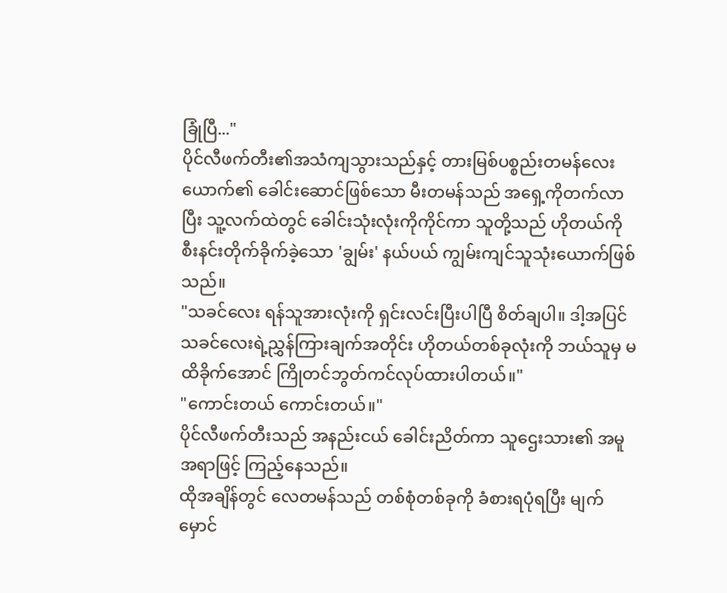ခြုံပြီ..."
ပိုင်လီဖက်တီး၏အသံကျသွားသည်နှင့် တားမြစ်ပစ္စည်းတမန်လေးယောက်၏ ခေါင်းဆောင်ဖြစ်သော မီးတမန်သည် အရှေ့ကိုတက်လာပြီး သူ့လက်ထဲတွင် ခေါင်းသုံးလုံးကိုကိုင်ကာ သူတို့သည် ဟိုတယ်ကို စီးနင်းတိုက်ခိုက်ခဲ့သော 'ချွမ်း' နယ်ပယ် ကျွမ်းကျင်သူသုံးယောက်ဖြစ်သည်။
"သခင်လေး ရန်သူအားလုံးကို ရှင်းလင်းပြီးပါပြီ စိတ်ချပါ။ ဒါ့အပြင် သခင်လေးရဲ့ညွှန်ကြားချက်အတိုင်း ဟိုတယ်တစ်ခုလုံးကို ဘယ်သူမှ မထိခိုက်အောင် ကြိုတင်ဘွတ်ကင်လုပ်ထားပါတယ်။"
"ကောင်းတယ် ကောင်းတယ်။"
ပိုင်လီဖက်တီးသည် အနည်းငယ် ခေါင်းညိတ်ကာ သူဌေးသား၏ အမူအရာဖြင့် ကြည့်နေသည်။
ထိုအချိန်တွင် လေတမန်သည် တစ်စုံတစ်ခုကို ခံစားရပုံရပြီး မျက်မှောင်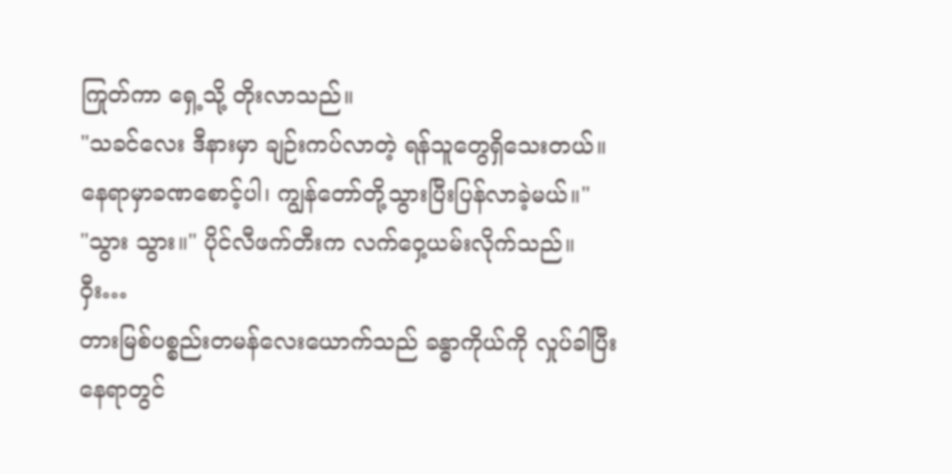ကြုတ်ကာ ရှေ့သို့ တိုးလာသည်။
"သခင်လေး ဒီနားမှာ ချဉ်းကပ်လာတဲ့ ရန်သူတွေရှိသေးတယ်။ နေရာမှာခဏစောင့်ပါ၊ ကျွန်တော်တို့သွားပြီးပြန်လာခဲ့မယ်။"
"သွား သွား။" ပိုင်လီဖက်တီးက လက်ဝှေ့ယမ်းလိုက်သည်။
ဝှီး…
တားမြစ်ပစ္စည်းတမန်လေးယောက်သည် ခန္ဓာကိုယ်ကို လှုပ်ခါပြီး နေရာတွင်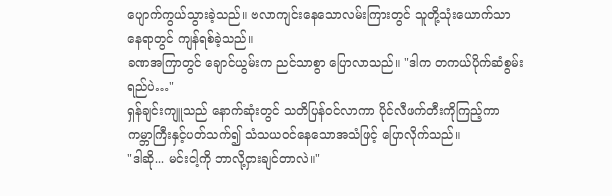ပျောက်ကွယ်သွားခဲ့သည်။ ဗလာကျင်းနေသောလမ်းကြားတွင် သူတို့သုံးယောက်သာ နေရာတွင် ကျန်ရစ်ခဲ့သည်။
ခဏအကြာတွင် ချောင်ယွမ်းက ညင်သာစွာ ပြောလာသည်။ "ဒါက တကယ်ပိုက်ဆံစွမ်းရည်ပဲ…"
ရှန်ချင်းကျူသည် နောက်ဆုံးတွင် သတိပြန်ဝင်လာကာ ပိုင်လီဖက်တီးကိုကြည့်ကာ ကမ္ဘာကြီးနှင့်ပတ်သက်၍ သံသယဝင်နေသောအသံဖြင့် ပြောလိုက်သည်။
"ဒါဆို... မင်းငါ့ကို ဘာလို့ငှားချင်တာလဲ။"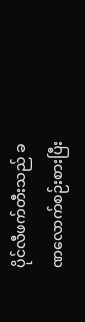ပိုင်လီဖက်တီးသည် ခဏလောက်စဉ်းစားပြီး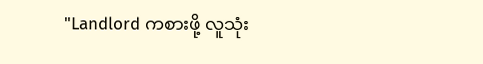"Landlord ကစားဖို့ လူသုံး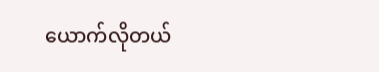ယောက်လိုတယ်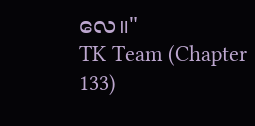လေ။"
TK Team (Chapter 133)